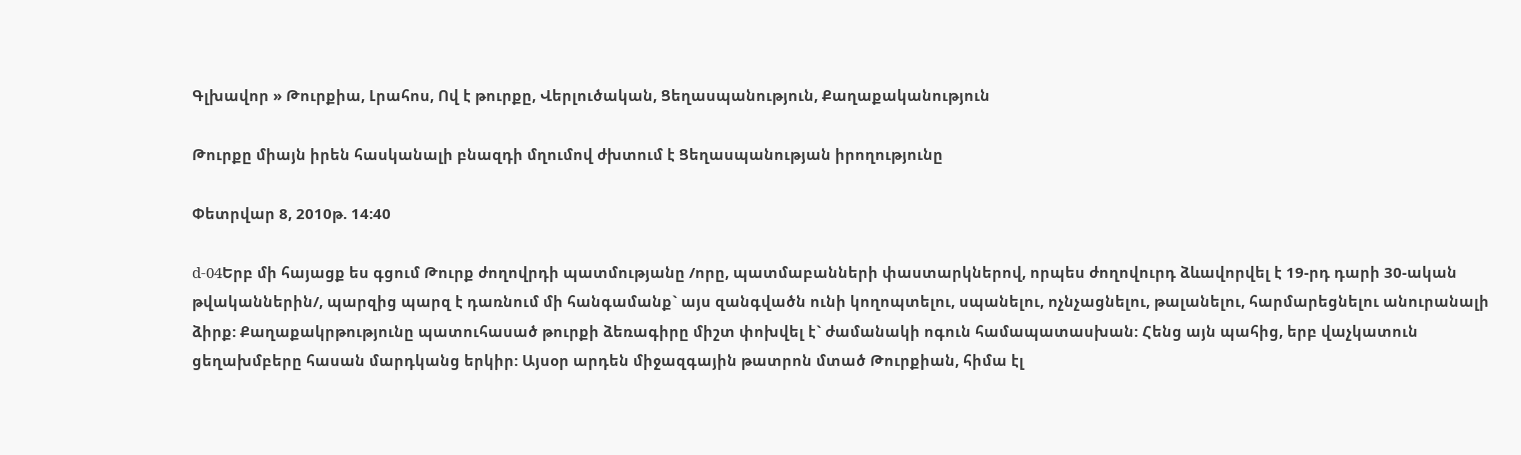Գլխավոր » Թուրքիա, Լրահոս, Ով է թուրքը, Վերլուծական, Ցեղասպանություն, Քաղաքականություն

Թուրքը միայն իրեն հասկանալի բնազդի մղումով ժխտում է Ցեղասպանության իրողությունը

Փետրվար 8, 2010թ. 14:40

d-04Երբ մի հայացք ես գցում Թուրք ժողովրդի պատմությանը /որը, պատմաբանների փաստարկներով, որպես ժողովուրդ ձևավորվել է 19-րդ դարի 30-ական թվականներին/, պարզից պարզ է դառնում մի հանգամանք` այս զանգվածն ունի կողոպտելու, սպանելու, ոչնչացնելու, թալանելու, հարմարեցնելու անուրանալի ձիրք: Քաղաքակրթությունը պատուհասած թուրքի ձեռագիրը միշտ փոխվել է` ժամանակի ոգուն համապատասխան: Հենց այն պահից, երբ վաչկատուն ցեղախմբերը հասան մարդկանց երկիր: Այսօր արդեն միջազգային թատրոն մտած Թուրքիան, հիմա էլ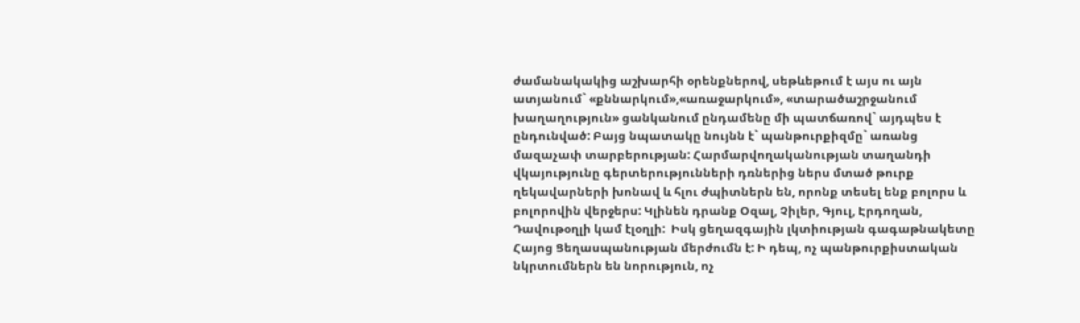ժամանակակից աշխարհի օրենքներով, սեթևեթում է այս ու այն ատյանում` «քննարկում»,«առաջարկում», «տարածաշրջանում խաղաղություն» ցանկանում ընդամենը մի պատճառով` այդպես է ընդունված: Բայց նպատակը նույնն է` պանթուրքիզմը` առանց մազաչափ տարբերության: Հարմարվողականության տաղանդի վկայությունը գերտերությունների դռներից ներս մտած թուրք ղեկավարների խոնավ և հլու ժպիտներն են, որոնք տեսել ենք բոլորս և բոլորովին վերջերս: Կլինեն դրանք Օզալ, Չիլեր, Գյուլ, Էրդողան, Դավութօղլի կամ էլօղլի:  Իսկ ցեղազգային լկտիության գագաթնակետը Հայոց Ցեղասպանության մերժումն է: Ի դեպ, ոչ պանթուրքիստական նկրտումներն են նորություն, ոչ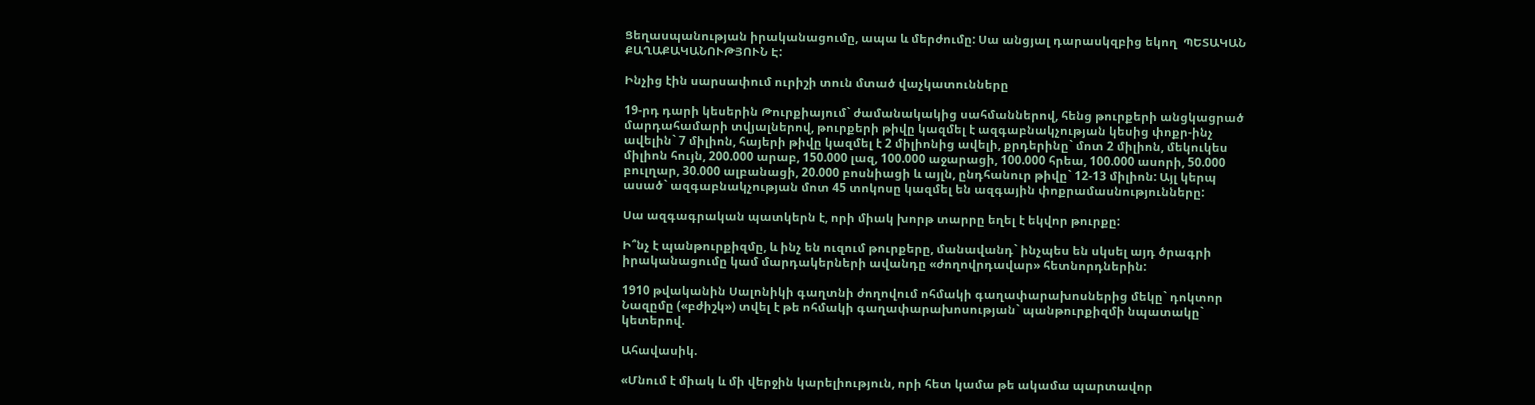Ցեղասպանության իրականացումը, ապա և մերժումը: Սա անցյալ դարասկզբից եկող  ՊԵՏԱԿԱՆ ՔԱՂԱՔԱԿԱՆՈՒԹՅՈՒՆ Է:

Ինչից էին սարսափում ուրիշի տուն մտած վաչկատունները

19-րդ դարի կեսերին Թուրքիայում` ժամանակակից սահմաններով, հենց թուրքերի անցկացրած մարդահամարի տվյալներով, թուրքերի թիվը կազմել է ազգաբնակչության կեսից փոքր-ինչ ավելին` 7 միլիոն, հայերի թիվը կազմել է 2 միլիոնից ավելի, քրդերինը` մոտ 2 միլիոն, մեկուկես միլիոն հույն, 200.000 արաբ, 150.000 լազ, 100.000 աջարացի, 100.000 հրեա, 100.000 ասորի, 50.000 բուլղար, 30.000 ալբանացի, 20.000 բոսնիացի և այլն, ընդհանուր թիվը` 12-13 միլիոն: Այլ կերպ ասած` ազգաբնակչության մոտ 45 տոկոսը կազմել են ազգային փոքրամասնությունները:

Սա ազգագրական պատկերն է, որի միակ խորթ տարրը եղել է եկվոր թուրքը:

Ի՞նչ է պանթուրքիզմը, և ինչ են ուզում թուրքերը, մանավանդ` ինչպես են սկսել այդ ծրագրի իրականացումը կամ մարդակերների ավանդը «ժողովրդավար» հետնորդներին:

1910 թվականին Սալոնիկի գաղտնի ժողովում ոհմակի գաղափարախոսներից մեկը` դոկտոր Նազըմը («բժիշկ») տվել է թե ոհմակի գաղափարախոսության` պանթուրքիզմի նպատակը` կետերով.

Ահավասիկ.

«Մնում է միակ և մի վերջին կարելիություն, որի հետ կամա թե ակամա պարտավոր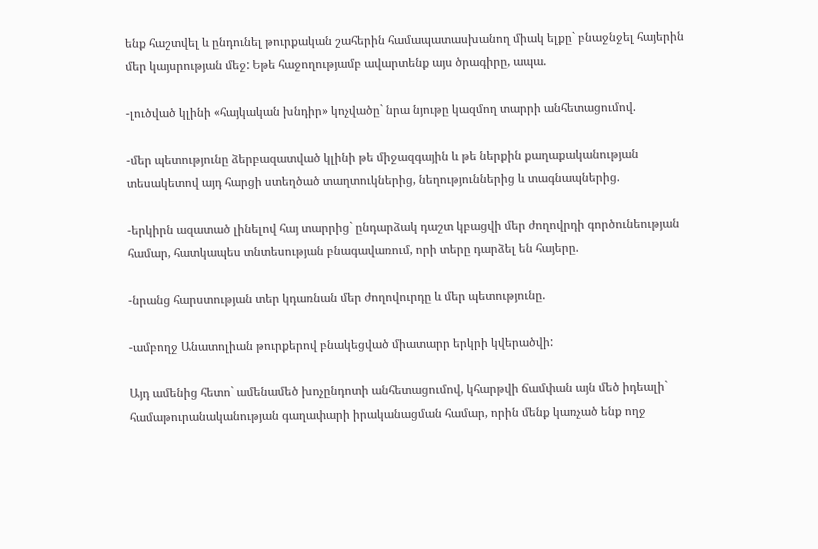ենք հաշտվել և ընդունել թուրքական շահերին համապատասխանող միակ ելքը` բնաջնջել հայերին մեր կայսրության մեջ: Եթե հաջողությամբ ավարտենք այս ծրագիրը, ապա.

-լուծված կլինի «հայկական խնդիր» կոչվածը` նրա նյութը կազմող տարրի անհետացումով.

-մեր պետությունը ձերբազատված կլինի թե միջազգային և թե ներքին քաղաքականության տեսակետով այդ հարցի ստեղծած տաղտուկներից, նեղություններից և տագնապներից.

-երկիրն ազատած լինելով հայ տարրից` ընդարձակ դաշտ կբացվի մեր ժողովրդի գործունեության համար, հատկապես տնտեսության բնագավառում, որի տերը դարձել են հայերը.

-նրանց հարստության տեր կդառնան մեր ժողովուրդը և մեր պետությունը.

-ամբողջ Անատոլիան թուրքերով բնակեցված միատարր երկրի կվերածվի:

Այդ ամենից հետո` ամենամեծ խոչընդոտի անհետացումով, կհարթվի ճամփան այն մեծ իդեալի` համաթուրանականության գաղափարի իրականացման համար, որին մենք կառչած ենք ողջ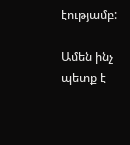էությամբ:

Ամեն ինչ պետք է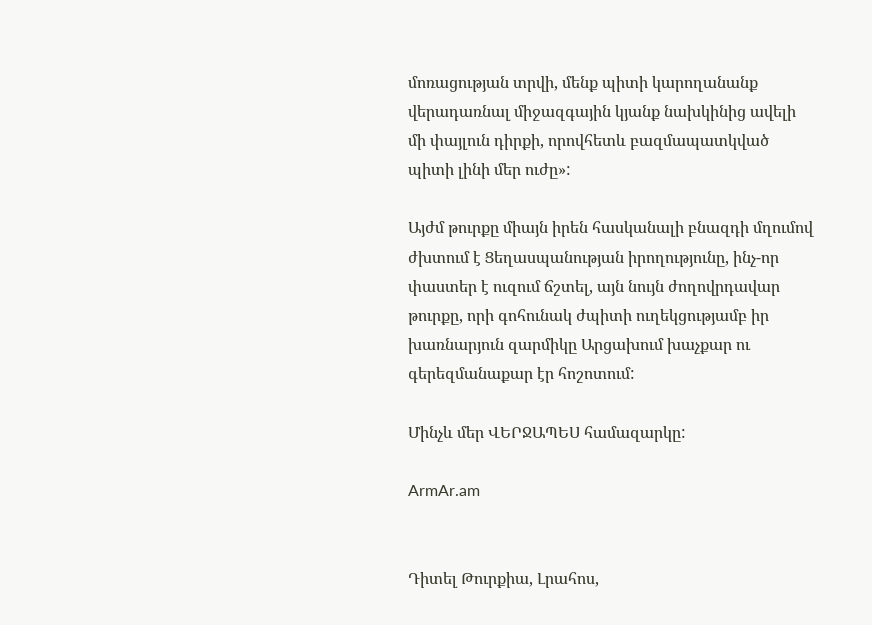մոռացության տրվի, մենք պիտի կարողանանք վերադառնալ միջազգային կյանք նախկինից ավելի մի փայլուն դիրքի, որովհետև բազմապատկված պիտի լինի մեր ուժը»:

Այժմ թուրքը միայն իրեն հասկանալի բնազդի մղումով ժխտում է Ցեղասպանության իրողությունը, ինչ-որ փաստեր է ուզում ճշտել, այն նույն ժողովրդավար թուրքը, որի գոհունակ ժպիտի ուղեկցությամբ իր խառնարյուն զարմիկը Արցախում խաչքար ու գերեզմանաքար էր հոշոտում:

Մինչև մեր ՎԵՐՋԱՊԵՍ համազարկը:

ArmAr.am


Դիտել Թուրքիա, Լրահոս,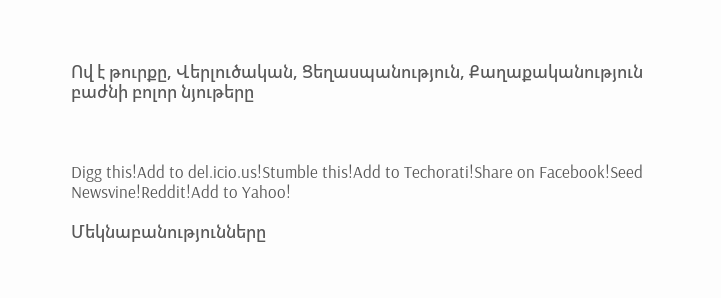Ով է թուրքը, Վերլուծական, Ցեղասպանություն, Քաղաքականություն բաժնի բոլոր նյութերը



Digg this!Add to del.icio.us!Stumble this!Add to Techorati!Share on Facebook!Seed Newsvine!Reddit!Add to Yahoo!

Մեկնաբանությունները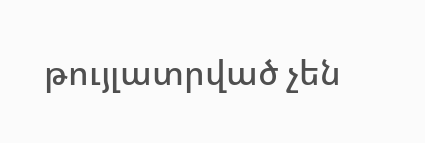թույլատրված չեն